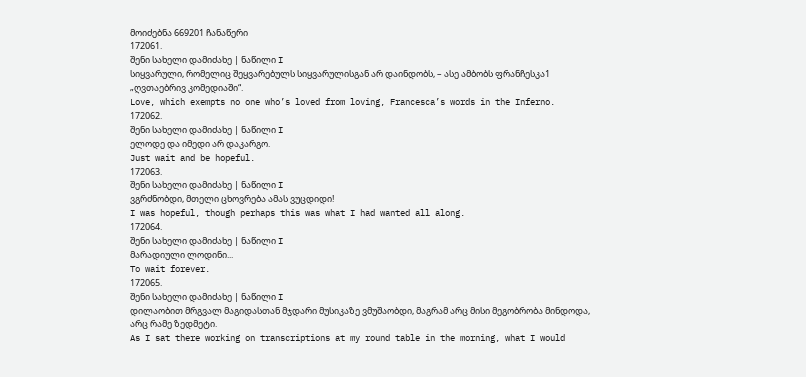მოიძებნა 669201 ჩანაწერი
172061.
შენი სახელი დამიძახე | ნაწილი I
სიყვარული, რომელიც შეყვარებულს სიყვარულისგან არ დაინდობს, – ასე ამბობს ფრანჩესკა1 „ღვთაებრივ კომედიაში“.
Love, which exempts no one who’s loved from loving, Francesca’s words in the Inferno.
172062.
შენი სახელი დამიძახე | ნაწილი I
ელოდე და იმედი არ დაკარგო.
Just wait and be hopeful.
172063.
შენი სახელი დამიძახე | ნაწილი I
ვგრძნობდი, მთელი ცხოვრება ამას ვუცდიდი!
I was hopeful, though perhaps this was what I had wanted all along.
172064.
შენი სახელი დამიძახე | ნაწილი I
მარადიული ლოდინი...
To wait forever.
172065.
შენი სახელი დამიძახე | ნაწილი I
დილაობით მრგვალ მაგიდასთან მჯდარი მუსიკაზე ვმუშაობდი, მაგრამ არც მისი მეგობრობა მინდოდა, არც რამე ზედმეტი.
As I sat there working on transcriptions at my round table in the morning, what I would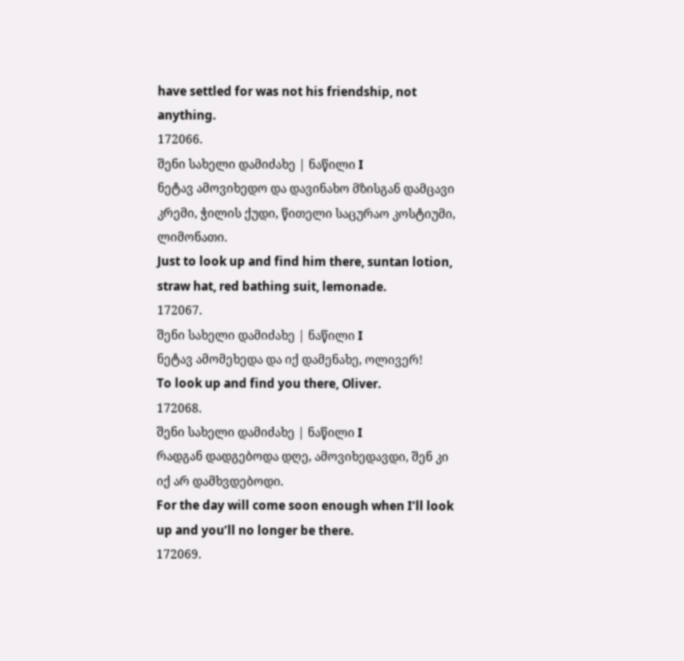have settled for was not his friendship, not anything.
172066.
შენი სახელი დამიძახე | ნაწილი I
ნეტავ ამოვიხედო და დავინახო მზისგან დამცავი კრემი, ჭილის ქუდი, წითელი საცურაო კოსტიუმი, ლიმონათი.
Just to look up and find him there, suntan lotion, straw hat, red bathing suit, lemonade.
172067.
შენი სახელი დამიძახე | ნაწილი I
ნეტავ ამომეხედა და იქ დამენახე, ოლივერ!
To look up and find you there, Oliver.
172068.
შენი სახელი დამიძახე | ნაწილი I
რადგან დადგებოდა დღე, ამოვიხედავდი, შენ კი იქ არ დამხვდებოდი.
For the day will come soon enough when I’ll look up and you’ll no longer be there.
172069.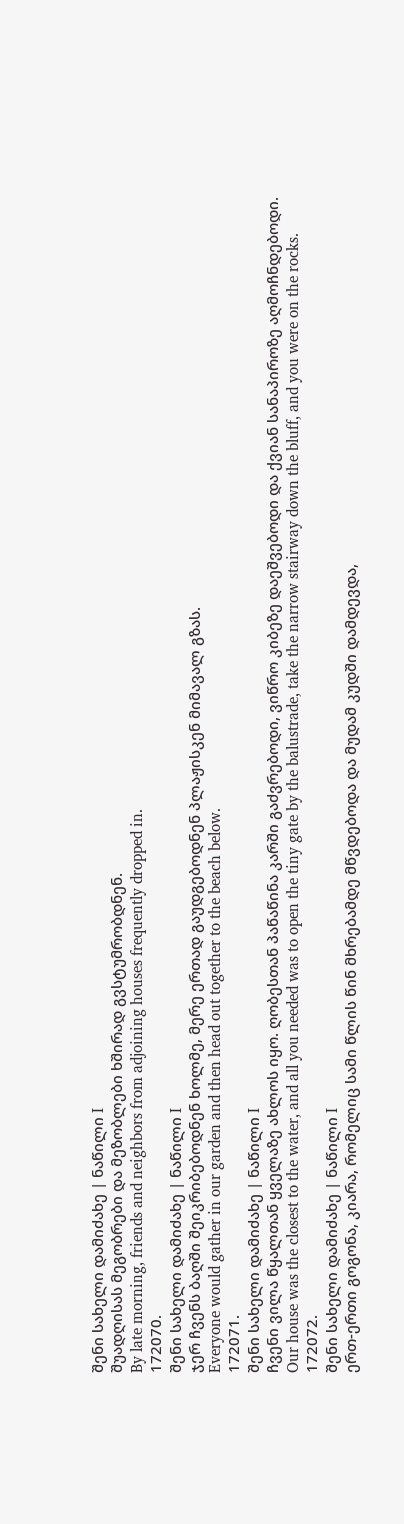შენი სახელი დამიძახე | ნაწილი I
შუადღისას მეგობრები და მეზობლები ხშირად გვსტუმრობდნენ.
By late morning, friends and neighbors from adjoining houses frequently dropped in.
172070.
შენი სახელი დამიძახე | ნაწილი I
ჯერ ჩვენს ბაღში შეიკრიბებოდნენ ხოლმე, მერე ერთად გაუდგებოდნენ პლაჟისკენ მიმავალ გზას.
Everyone would gather in our garden and then head out together to the beach below.
172071.
შენი სახელი დამიძახე | ნაწილი I
ჩვენი ვილა წყალთან ყველაზე ახლოს იყო. ღობესთან პაწაწინა კარში გაძვრებოდი, ვიწრო კიბეზე დაეშვებოდი და ქვიან სანაპიროზე აღმოჩნდებოდი.
Our house was the closest to the water, and all you needed was to open the tiny gate by the balustrade, take the narrow stairway down the bluff, and you were on the rocks.
172072.
შენი სახელი დამიძახე | ნაწილი I
ერთ-ერთი გოგონა, კიარა, რომელიც სამი წლის წინ მხრებამდე მწვდებოდა და მუდამ კუდში დამდევდა,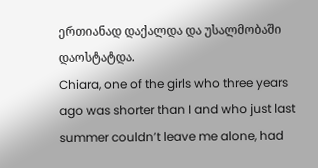ერთიანად დაქალდა და უსალმობაში დაოსტატდა.
Chiara, one of the girls who three years ago was shorter than I and who just last summer couldn’t leave me alone, had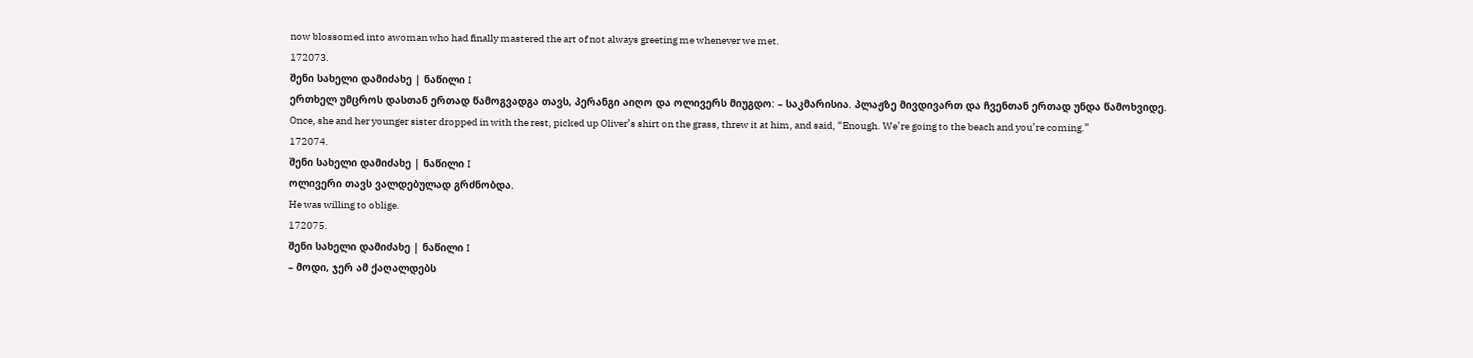now blossomed into awoman who had finally mastered the art of not always greeting me whenever we met.
172073.
შენი სახელი დამიძახე | ნაწილი I
ერთხელ უმცროს დასთან ერთად წამოგვადგა თავს, პერანგი აიღო და ოლივერს მიუგდო: – საკმარისია. პლაჟზე მივდივართ და ჩვენთან ერთად უნდა წამოხვიდე.
Once, she and her younger sister dropped in with the rest, picked up Oliver’s shirt on the grass, threw it at him, and said, “Enough. We’re going to the beach and you’re coming.”
172074.
შენი სახელი დამიძახე | ნაწილი I
ოლივერი თავს ვალდებულად გრძნობდა.
He was willing to oblige.
172075.
შენი სახელი დამიძახე | ნაწილი I
– მოდი, ჯერ ამ ქაღალდებს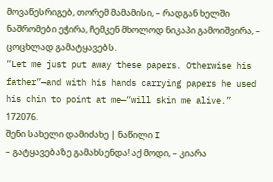მოვაწესრიგებ, თორემ მამამისი, – რადგან ხელში ნაშრომები ეჭირა, ჩემკენ მხოლოდ ნიკაპი გამოიშვირა, – ცოცხლად გამატყავებს.
“Let me just put away these papers. Otherwise his father”—and with his hands carrying papers he used his chin to point at me—“will skin me alive.”
172076.
შენი სახელი დამიძახე | ნაწილი I
– გატყავებაზე გამახსენდა! აქ მოდი, – კიარა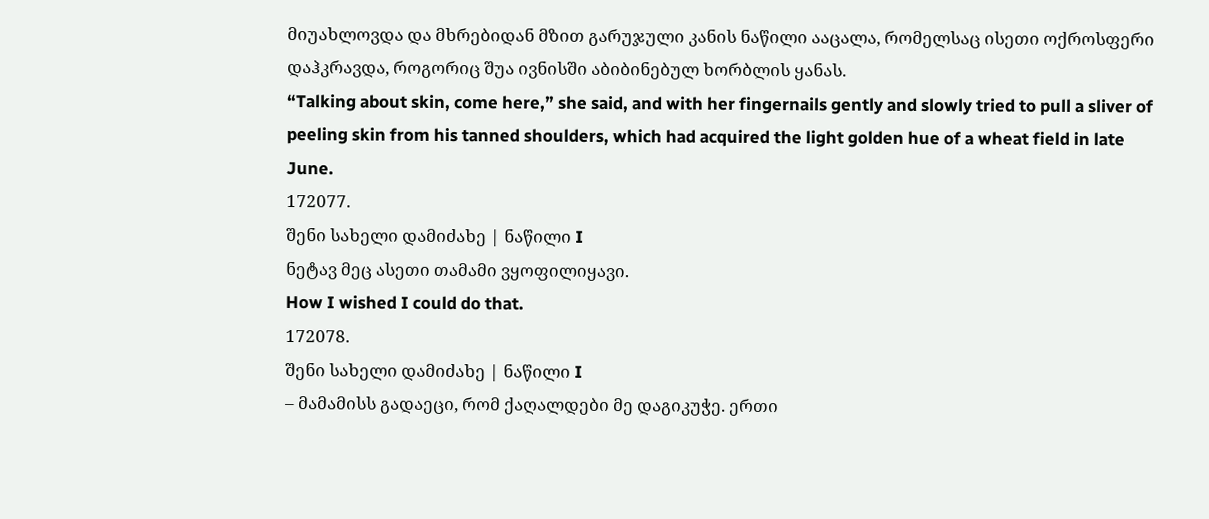მიუახლოვდა და მხრებიდან მზით გარუჯული კანის ნაწილი ააცალა, რომელსაც ისეთი ოქროსფერი დაჰკრავდა, როგორიც შუა ივნისში აბიბინებულ ხორბლის ყანას.
“Talking about skin, come here,” she said, and with her fingernails gently and slowly tried to pull a sliver of peeling skin from his tanned shoulders, which had acquired the light golden hue of a wheat field in late June.
172077.
შენი სახელი დამიძახე | ნაწილი I
ნეტავ მეც ასეთი თამამი ვყოფილიყავი.
How I wished I could do that.
172078.
შენი სახელი დამიძახე | ნაწილი I
– მამამისს გადაეცი, რომ ქაღალდები მე დაგიკუჭე. ერთი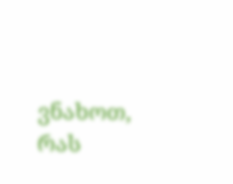ვნახოთ, რას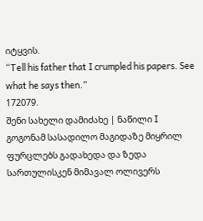იტყვის.
“Tell his father that I crumpled his papers. See what he says then.”
172079.
შენი სახელი დამიძახე | ნაწილი I
გოგონამ სასადილო მაგიდაზე მიყრილ ფურცლებს გადახედა და ზედა სართულისკენ მიმავალ ოლივერს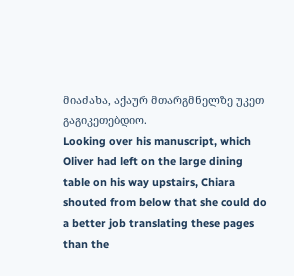მიაძახა, აქაურ მთარგმნელზე უკეთ გაგიკეთებდიო.
Looking over his manuscript, which Oliver had left on the large dining table on his way upstairs, Chiara shouted from below that she could do a better job translating these pages than the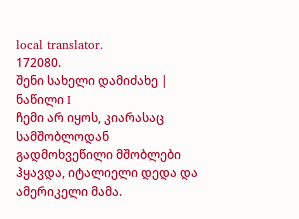local translator.
172080.
შენი სახელი დამიძახე | ნაწილი I
ჩემი არ იყოს, კიარასაც სამშობლოდან გადმოხვეწილი მშობლები ჰყავდა, იტალიელი დედა და ამერიკელი მამა.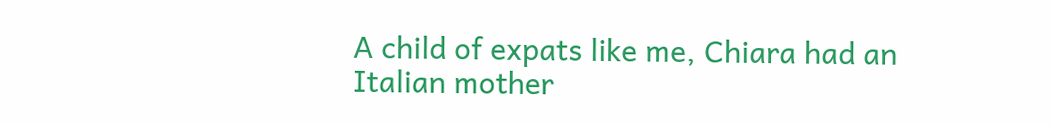A child of expats like me, Chiara had an Italian mother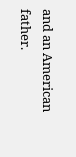and an American father.